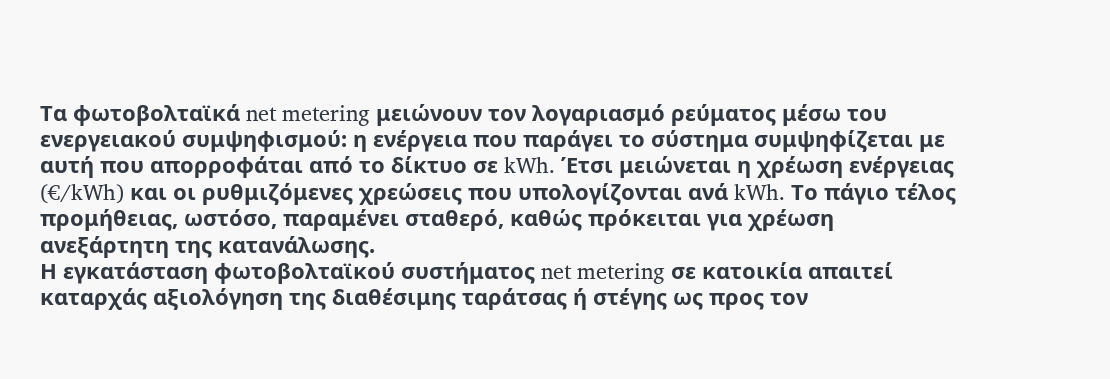Τα φωτοβολταϊκά net metering μειώνουν τον λογαριασμό ρεύματος μέσω του ενεργειακού συμψηφισμού: η ενέργεια που παράγει το σύστημα συμψηφίζεται με αυτή που απορροφάται από το δίκτυο σε kWh. Έτσι μειώνεται η χρέωση ενέργειας (€/kWh) και οι ρυθμιζόμενες χρεώσεις που υπολογίζονται ανά kWh. Το πάγιο τέλος προμήθειας, ωστόσο, παραμένει σταθερό, καθώς πρόκειται για χρέωση ανεξάρτητη της κατανάλωσης.
Η εγκατάσταση φωτοβολταϊκού συστήματος net metering σε κατοικία απαιτεί καταρχάς αξιολόγηση της διαθέσιμης ταράτσας ή στέγης ως προς τον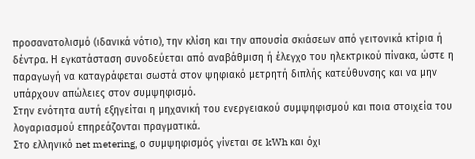προσανατολισμό (ιδανικά νότιο), την κλίση και την απουσία σκιάσεων από γειτονικά κτίρια ή δέντρα. Η εγκατάσταση συνοδεύεται από αναβάθμιση ή έλεγχο του ηλεκτρικού πίνακα, ώστε η παραγωγή να καταγράφεται σωστά στον ψηφιακό μετρητή διπλής κατεύθυνσης και να μην υπάρχουν απώλειες στον συμψηφισμό.
Στην ενότητα αυτή εξηγείται η μηχανική του ενεργειακού συμψηφισμού και ποια στοιχεία του λογαριασμού επηρεάζονται πραγματικά.
Στο ελληνικό net metering, ο συμψηφισμός γίνεται σε kWh και όχι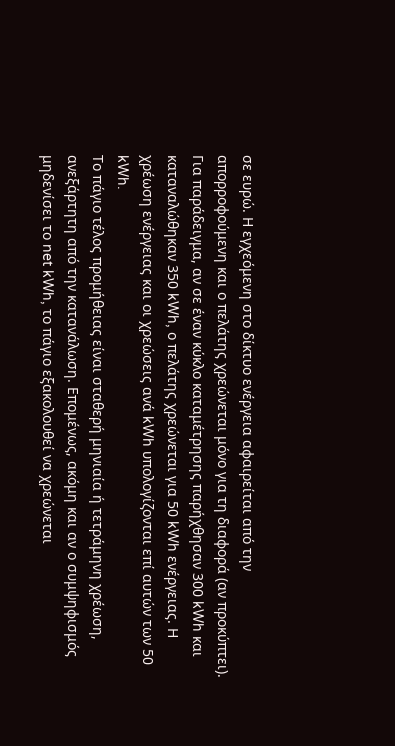σε ευρώ. Η εγχεόμενη στο δίκτυο ενέργεια αφαιρείται από την απορροφούμενη και ο πελάτης χρεώνεται μόνο για τη διαφορά (αν προκύπτει). Για παράδειγμα, αν σε έναν κύκλο καταμέτρησης παρήχθησαν 300 kWh και καταναλώθηκαν 350 kWh, ο πελάτης χρεώνεται για 50 kWh ενέργειας. Η χρέωση ενέργειας και οι χρεώσεις ανά kWh υπολογίζονται επί αυτών των 50 kWh.
Το πάγιο τέλος προμήθειας είναι σταθερή μηνιαία ή τετράμηνη χρέωση, ανεξάρτητη από την κατανάλωση. Επομένως, ακόμη και αν ο συμψηφισμός μηδενίσει το net kWh, το πάγιο εξακολουθεί να χρεώνεται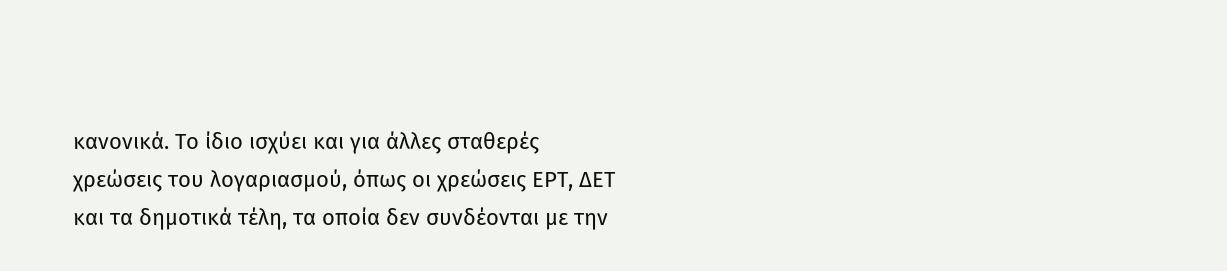κανονικά. Το ίδιο ισχύει και για άλλες σταθερές χρεώσεις του λογαριασμού, όπως οι χρεώσεις ΕΡΤ, ΔΕΤ και τα δημοτικά τέλη, τα οποία δεν συνδέονται με την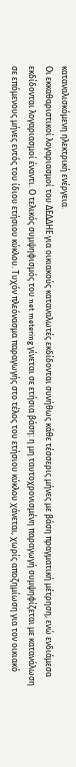καταναλισκόμενη ηλεκτρική ενέργεια.
Οι εκκαθαριστικοί λογαριασμοί του ΔΕΔΔΗΕ για οικιακούς καταναλωτές εκδίδονται συνήθως κάθε τέσσερις μήνες με βάση πραγματική μέτρηση, ενώ ενδιάμεσα εκδίδονται λογαριασμοί έναντι. Ο τελικός συμψηφισμός του net metering γίνεται σε ετήσια βάση: η μη ταυτοχρονισμένη παραγωγή συμψηφίζεται με κατανάλωση σε επόμενους μήνες εντός του ίδιου ετήσιου κύκλου. Τυχόν πλεόνασμα παραγωγής στο τέλος του ετήσιου κύκλου χάνεται, χωρίς αποζημίωση για τον οικιακό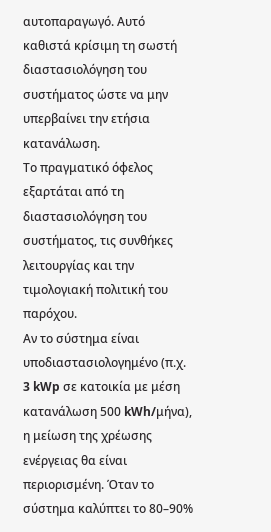αυτοπαραγωγό. Αυτό καθιστά κρίσιμη τη σωστή διαστασιολόγηση του συστήματος ώστε να μην υπερβαίνει την ετήσια κατανάλωση.
Το πραγματικό όφελος εξαρτάται από τη διαστασιολόγηση του συστήματος, τις συνθήκες λειτουργίας και την τιμολογιακή πολιτική του παρόχου.
Αν το σύστημα είναι υποδιαστασιολογημένο (π.χ. 3 kWp σε κατοικία με μέση κατανάλωση 500 kWh/μήνα), η μείωση της χρέωσης ενέργειας θα είναι περιορισμένη. Όταν το σύστημα καλύπτει το 80–90%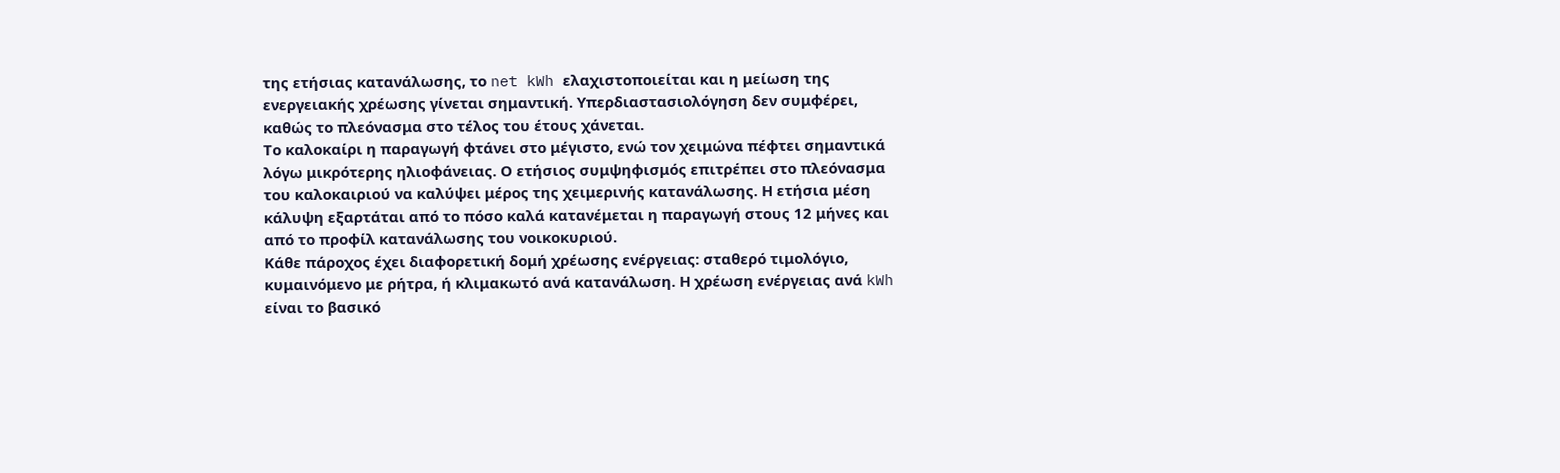της ετήσιας κατανάλωσης, το net kWh ελαχιστοποιείται και η μείωση της ενεργειακής χρέωσης γίνεται σημαντική. Υπερδιαστασιολόγηση δεν συμφέρει, καθώς το πλεόνασμα στο τέλος του έτους χάνεται.
Το καλοκαίρι η παραγωγή φτάνει στο μέγιστο, ενώ τον χειμώνα πέφτει σημαντικά λόγω μικρότερης ηλιοφάνειας. Ο ετήσιος συμψηφισμός επιτρέπει στο πλεόνασμα του καλοκαιριού να καλύψει μέρος της χειμερινής κατανάλωσης. Η ετήσια μέση κάλυψη εξαρτάται από το πόσο καλά κατανέμεται η παραγωγή στους 12 μήνες και από το προφίλ κατανάλωσης του νοικοκυριού.
Κάθε πάροχος έχει διαφορετική δομή χρέωσης ενέργειας: σταθερό τιμολόγιο, κυμαινόμενο με ρήτρα, ή κλιμακωτό ανά κατανάλωση. Η χρέωση ενέργειας ανά kWh είναι το βασικό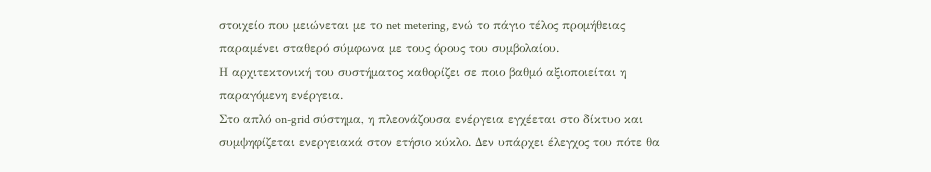στοιχείο που μειώνεται με το net metering, ενώ το πάγιο τέλος προμήθειας παραμένει σταθερό σύμφωνα με τους όρους του συμβολαίου.
Η αρχιτεκτονική του συστήματος καθορίζει σε ποιο βαθμό αξιοποιείται η παραγόμενη ενέργεια.
Στο απλό on-grid σύστημα, η πλεονάζουσα ενέργεια εγχέεται στο δίκτυο και συμψηφίζεται ενεργειακά στον ετήσιο κύκλο. Δεν υπάρχει έλεγχος του πότε θα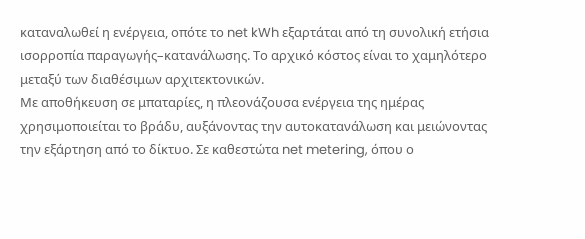καταναλωθεί η ενέργεια, οπότε το net kWh εξαρτάται από τη συνολική ετήσια ισορροπία παραγωγής–κατανάλωσης. Το αρχικό κόστος είναι το χαμηλότερο μεταξύ των διαθέσιμων αρχιτεκτονικών.
Με αποθήκευση σε μπαταρίες, η πλεονάζουσα ενέργεια της ημέρας χρησιμοποιείται το βράδυ, αυξάνοντας την αυτοκατανάλωση και μειώνοντας την εξάρτηση από το δίκτυο. Σε καθεστώτα net metering, όπου ο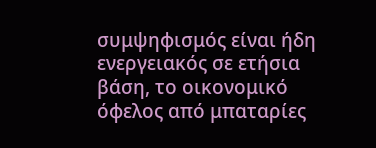συμψηφισμός είναι ήδη ενεργειακός σε ετήσια βάση, το οικονομικό όφελος από μπαταρίες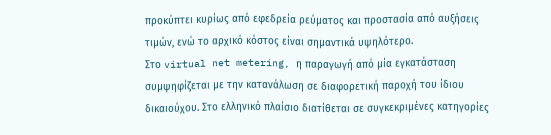προκύπτει κυρίως από εφεδρεία ρεύματος και προστασία από αυξήσεις τιμών, ενώ το αρχικό κόστος είναι σημαντικά υψηλότερο.
Στο virtual net metering, η παραγωγή από μία εγκατάσταση συμψηφίζεται με την κατανάλωση σε διαφορετική παροχή του ίδιου δικαιούχου. Στο ελληνικό πλαίσιο διατίθεται σε συγκεκριμένες κατηγορίες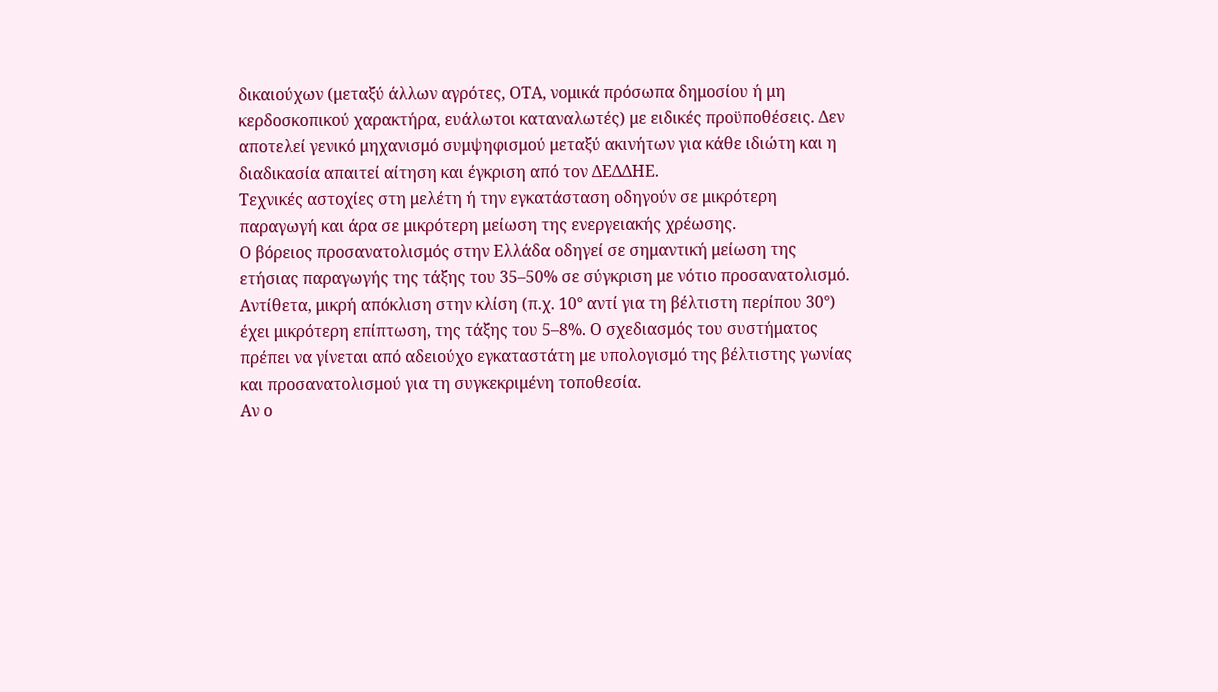δικαιούχων (μεταξύ άλλων αγρότες, ΟΤΑ, νομικά πρόσωπα δημοσίου ή μη κερδοσκοπικού χαρακτήρα, ευάλωτοι καταναλωτές) με ειδικές προϋποθέσεις. Δεν αποτελεί γενικό μηχανισμό συμψηφισμού μεταξύ ακινήτων για κάθε ιδιώτη και η διαδικασία απαιτεί αίτηση και έγκριση από τον ΔΕΔΔΗΕ.
Τεχνικές αστοχίες στη μελέτη ή την εγκατάσταση οδηγούν σε μικρότερη παραγωγή και άρα σε μικρότερη μείωση της ενεργειακής χρέωσης.
Ο βόρειος προσανατολισμός στην Ελλάδα οδηγεί σε σημαντική μείωση της ετήσιας παραγωγής της τάξης του 35–50% σε σύγκριση με νότιο προσανατολισμό. Αντίθετα, μικρή απόκλιση στην κλίση (π.χ. 10° αντί για τη βέλτιστη περίπου 30°) έχει μικρότερη επίπτωση, της τάξης του 5–8%. Ο σχεδιασμός του συστήματος πρέπει να γίνεται από αδειούχο εγκαταστάτη με υπολογισμό της βέλτιστης γωνίας και προσανατολισμού για τη συγκεκριμένη τοποθεσία.
Αν ο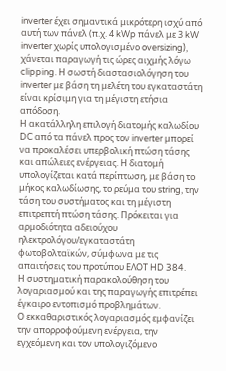inverter έχει σημαντικά μικρότερη ισχύ από αυτή των πάνελ (π.χ. 4 kWp πάνελ με 3 kW inverter χωρίς υπολογισμένο oversizing), χάνεται παραγωγή τις ώρες αιχμής λόγω clipping. Η σωστή διαστασιολόγηση του inverter με βάση τη μελέτη του εγκαταστάτη είναι κρίσιμη για τη μέγιστη ετήσια απόδοση.
Η ακατάλληλη επιλογή διατομής καλωδίου DC από τα πάνελ προς τον inverter μπορεί να προκαλέσει υπερβολική πτώση τάσης και απώλειες ενέργειας. Η διατομή υπολογίζεται κατά περίπτωση, με βάση το μήκος καλωδίωσης, το ρεύμα του string, την τάση του συστήματος και τη μέγιστη επιτρεπτή πτώση τάσης. Πρόκειται για αρμοδιότητα αδειούχου ηλεκτρολόγου/εγκαταστάτη φωτοβολταϊκών, σύμφωνα με τις απαιτήσεις του προτύπου ΕΛΟΤ HD 384.
Η συστηματική παρακολούθηση του λογαριασμού και της παραγωγής επιτρέπει έγκαιρο εντοπισμό προβλημάτων.
Ο εκκαθαριστικός λογαριασμός εμφανίζει την απορροφούμενη ενέργεια, την εγχεόμενη και τον υπολογιζόμενο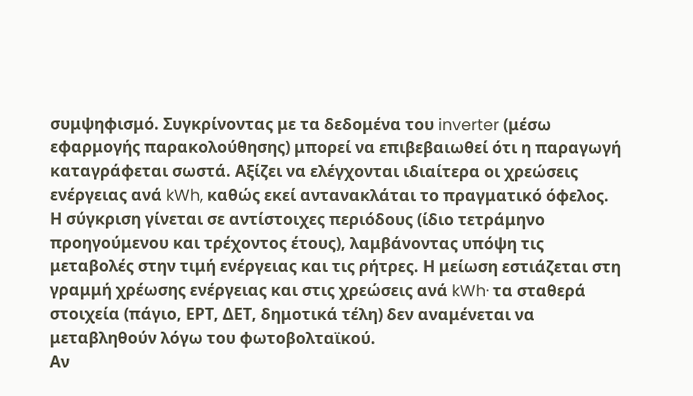συμψηφισμό. Συγκρίνοντας με τα δεδομένα του inverter (μέσω εφαρμογής παρακολούθησης) μπορεί να επιβεβαιωθεί ότι η παραγωγή καταγράφεται σωστά. Αξίζει να ελέγχονται ιδιαίτερα οι χρεώσεις ενέργειας ανά kWh, καθώς εκεί αντανακλάται το πραγματικό όφελος.
Η σύγκριση γίνεται σε αντίστοιχες περιόδους (ίδιο τετράμηνο προηγούμενου και τρέχοντος έτους), λαμβάνοντας υπόψη τις μεταβολές στην τιμή ενέργειας και τις ρήτρες. Η μείωση εστιάζεται στη γραμμή χρέωσης ενέργειας και στις χρεώσεις ανά kWh· τα σταθερά στοιχεία (πάγιο, ΕΡΤ, ΔΕΤ, δημοτικά τέλη) δεν αναμένεται να μεταβληθούν λόγω του φωτοβολταϊκού.
Αν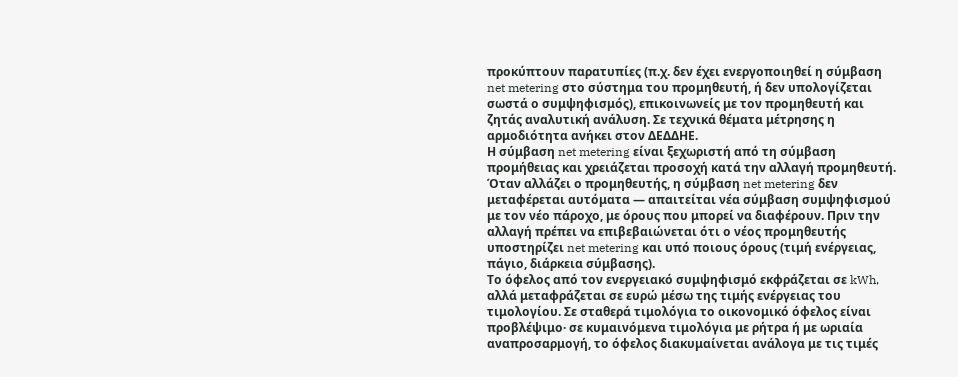προκύπτουν παρατυπίες (π.χ. δεν έχει ενεργοποιηθεί η σύμβαση net metering στο σύστημα του προμηθευτή, ή δεν υπολογίζεται σωστά ο συμψηφισμός), επικοινωνείς με τον προμηθευτή και ζητάς αναλυτική ανάλυση. Σε τεχνικά θέματα μέτρησης η αρμοδιότητα ανήκει στον ΔΕΔΔΗΕ.
Η σύμβαση net metering είναι ξεχωριστή από τη σύμβαση προμήθειας και χρειάζεται προσοχή κατά την αλλαγή προμηθευτή.
Όταν αλλάζει ο προμηθευτής, η σύμβαση net metering δεν μεταφέρεται αυτόματα — απαιτείται νέα σύμβαση συμψηφισμού με τον νέο πάροχο, με όρους που μπορεί να διαφέρουν. Πριν την αλλαγή πρέπει να επιβεβαιώνεται ότι ο νέος προμηθευτής υποστηρίζει net metering και υπό ποιους όρους (τιμή ενέργειας, πάγιο, διάρκεια σύμβασης).
Το όφελος από τον ενεργειακό συμψηφισμό εκφράζεται σε kWh, αλλά μεταφράζεται σε ευρώ μέσω της τιμής ενέργειας του τιμολογίου. Σε σταθερά τιμολόγια το οικονομικό όφελος είναι προβλέψιμο· σε κυμαινόμενα τιμολόγια με ρήτρα ή με ωριαία αναπροσαρμογή, το όφελος διακυμαίνεται ανάλογα με τις τιμές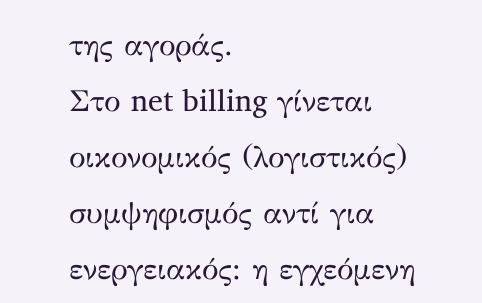της αγοράς.
Στο net billing γίνεται οικονομικός (λογιστικός) συμψηφισμός αντί για ενεργειακός: η εγχεόμενη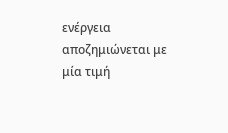ενέργεια αποζημιώνεται με μία τιμή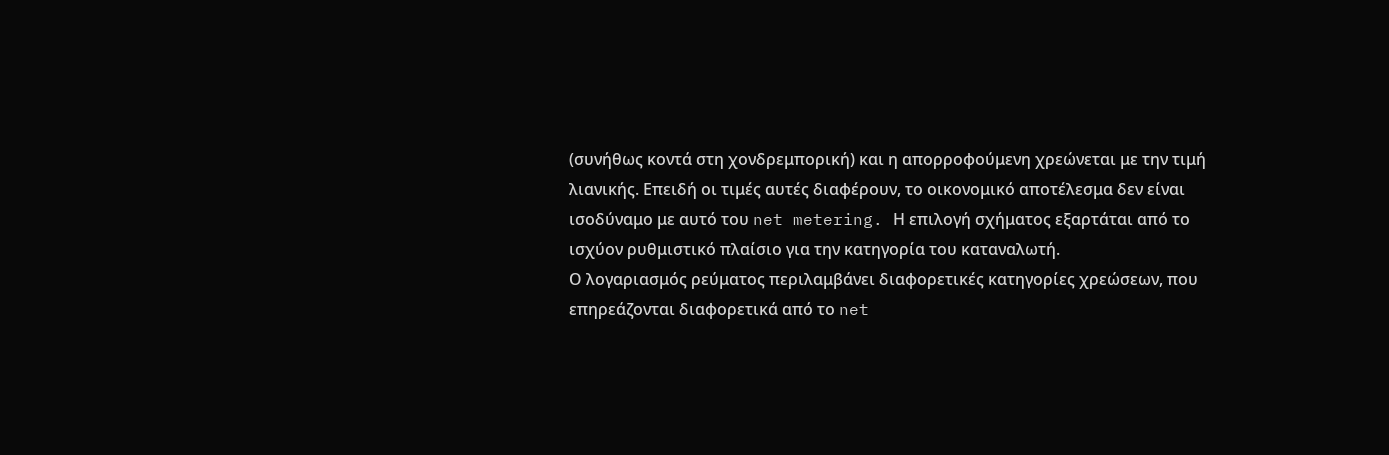(συνήθως κοντά στη χονδρεμπορική) και η απορροφούμενη χρεώνεται με την τιμή λιανικής. Επειδή οι τιμές αυτές διαφέρουν, το οικονομικό αποτέλεσμα δεν είναι ισοδύναμο με αυτό του net metering. Η επιλογή σχήματος εξαρτάται από το ισχύον ρυθμιστικό πλαίσιο για την κατηγορία του καταναλωτή.
Ο λογαριασμός ρεύματος περιλαμβάνει διαφορετικές κατηγορίες χρεώσεων, που επηρεάζονται διαφορετικά από το net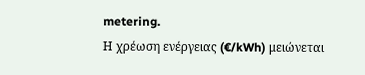metering.
Η χρέωση ενέργειας (€/kWh) μειώνεται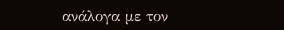ανάλογα με τον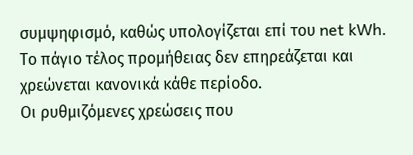συμψηφισμό, καθώς υπολογίζεται επί του net kWh. Το πάγιο τέλος προμήθειας δεν επηρεάζεται και χρεώνεται κανονικά κάθε περίοδο.
Οι ρυθμιζόμενες χρεώσεις που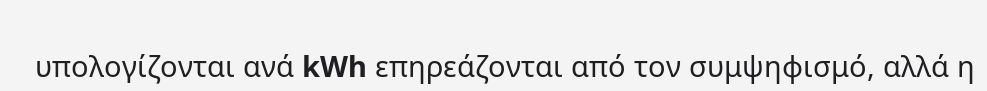υπολογίζονται ανά kWh επηρεάζονται από τον συμψηφισμό, αλλά η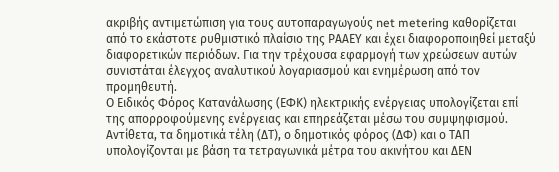ακριβής αντιμετώπιση για τους αυτοπαραγωγούς net metering καθορίζεται από το εκάστοτε ρυθμιστικό πλαίσιο της ΡΑΑΕΥ και έχει διαφοροποιηθεί μεταξύ διαφορετικών περιόδων. Για την τρέχουσα εφαρμογή των χρεώσεων αυτών συνιστάται έλεγχος αναλυτικού λογαριασμού και ενημέρωση από τον προμηθευτή.
Ο Ειδικός Φόρος Κατανάλωσης (ΕΦΚ) ηλεκτρικής ενέργειας υπολογίζεται επί της απορροφούμενης ενέργειας και επηρεάζεται μέσω του συμψηφισμού. Αντίθετα, τα δημοτικά τέλη (ΔΤ), ο δημοτικός φόρος (ΔΦ) και ο ΤΑΠ υπολογίζονται με βάση τα τετραγωνικά μέτρα του ακινήτου και ΔΕΝ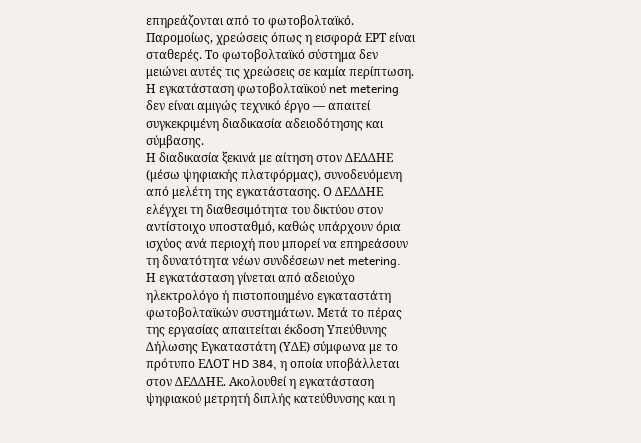επηρεάζονται από το φωτοβολταϊκό. Παρομοίως, χρεώσεις όπως η εισφορά ΕΡΤ είναι σταθερές. Το φωτοβολταϊκό σύστημα δεν μειώνει αυτές τις χρεώσεις σε καμία περίπτωση.
Η εγκατάσταση φωτοβολταϊκού net metering δεν είναι αμιγώς τεχνικό έργο — απαιτεί συγκεκριμένη διαδικασία αδειοδότησης και σύμβασης.
Η διαδικασία ξεκινά με αίτηση στον ΔΕΔΔΗΕ (μέσω ψηφιακής πλατφόρμας), συνοδευόμενη από μελέτη της εγκατάστασης. Ο ΔΕΔΔΗΕ ελέγχει τη διαθεσιμότητα του δικτύου στον αντίστοιχο υποσταθμό, καθώς υπάρχουν όρια ισχύος ανά περιοχή που μπορεί να επηρεάσουν τη δυνατότητα νέων συνδέσεων net metering.
Η εγκατάσταση γίνεται από αδειούχο ηλεκτρολόγο ή πιστοποιημένο εγκαταστάτη φωτοβολταϊκών συστημάτων. Μετά το πέρας της εργασίας απαιτείται έκδοση Υπεύθυνης Δήλωσης Εγκαταστάτη (ΥΔΕ) σύμφωνα με το πρότυπο ΕΛΟΤ HD 384, η οποία υποβάλλεται στον ΔΕΔΔΗΕ. Ακολουθεί η εγκατάσταση ψηφιακού μετρητή διπλής κατεύθυνσης και η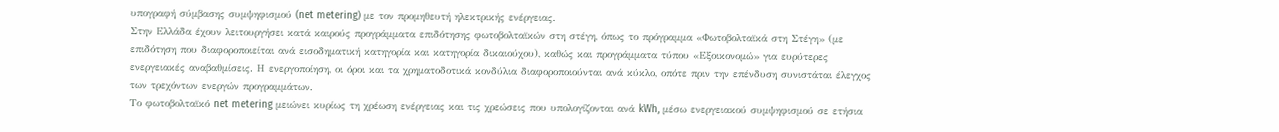υπογραφή σύμβασης συμψηφισμού (net metering) με τον προμηθευτή ηλεκτρικής ενέργειας.
Στην Ελλάδα έχουν λειτουργήσει κατά καιρούς προγράμματα επιδότησης φωτοβολταϊκών στη στέγη, όπως το πρόγραμμα «Φωτοβολταϊκά στη Στέγη» (με επιδότηση που διαφοροποιείται ανά εισοδηματική κατηγορία και κατηγορία δικαιούχου), καθώς και προγράμματα τύπου «Εξοικονομώ» για ευρύτερες ενεργειακές αναβαθμίσεις. Η ενεργοποίηση, οι όροι και τα χρηματοδοτικά κονδύλια διαφοροποιούνται ανά κύκλο, οπότε πριν την επένδυση συνιστάται έλεγχος των τρεχόντων ενεργών προγραμμάτων.
Το φωτοβολταϊκό net metering μειώνει κυρίως τη χρέωση ενέργειας και τις χρεώσεις που υπολογίζονται ανά kWh, μέσω ενεργειακού συμψηφισμού σε ετήσια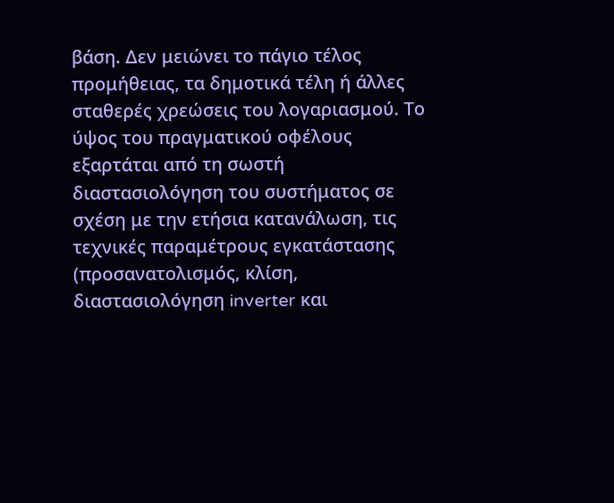βάση. Δεν μειώνει το πάγιο τέλος προμήθειας, τα δημοτικά τέλη ή άλλες σταθερές χρεώσεις του λογαριασμού. Το ύψος του πραγματικού οφέλους εξαρτάται από τη σωστή διαστασιολόγηση του συστήματος σε σχέση με την ετήσια κατανάλωση, τις τεχνικές παραμέτρους εγκατάστασης (προσανατολισμός, κλίση, διαστασιολόγηση inverter και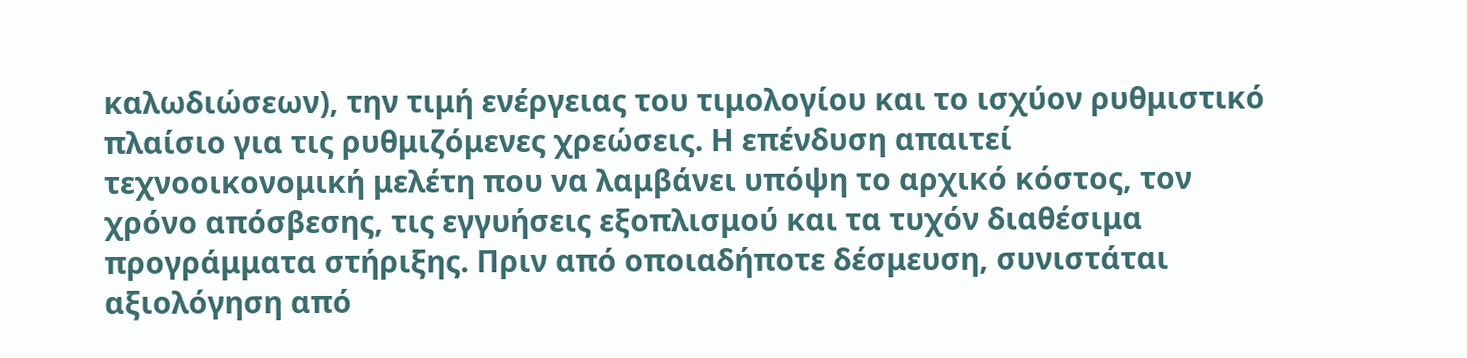καλωδιώσεων), την τιμή ενέργειας του τιμολογίου και το ισχύον ρυθμιστικό πλαίσιο για τις ρυθμιζόμενες χρεώσεις. Η επένδυση απαιτεί τεχνοοικονομική μελέτη που να λαμβάνει υπόψη το αρχικό κόστος, τον χρόνο απόσβεσης, τις εγγυήσεις εξοπλισμού και τα τυχόν διαθέσιμα προγράμματα στήριξης. Πριν από οποιαδήποτε δέσμευση, συνιστάται αξιολόγηση από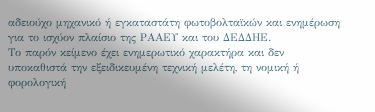αδειούχο μηχανικό ή εγκαταστάτη φωτοβολταϊκών και ενημέρωση για το ισχύον πλαίσιο της ΡΑΑΕΥ και του ΔΕΔΔΗΕ.
Το παρόν κείμενο έχει ενημερωτικό χαρακτήρα και δεν υποκαθιστά την εξειδικευμένη τεχνική μελέτη, τη νομική ή φορολογική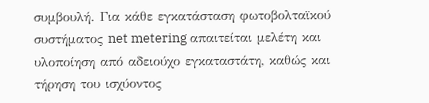συμβουλή. Για κάθε εγκατάσταση φωτοβολταϊκού συστήματος net metering απαιτείται μελέτη και υλοποίηση από αδειούχο εγκαταστάτη, καθώς και τήρηση του ισχύοντος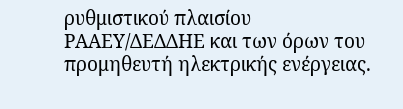ρυθμιστικού πλαισίου ΡΑΑΕΥ/ΔΕΔΔΗΕ και των όρων του προμηθευτή ηλεκτρικής ενέργειας.